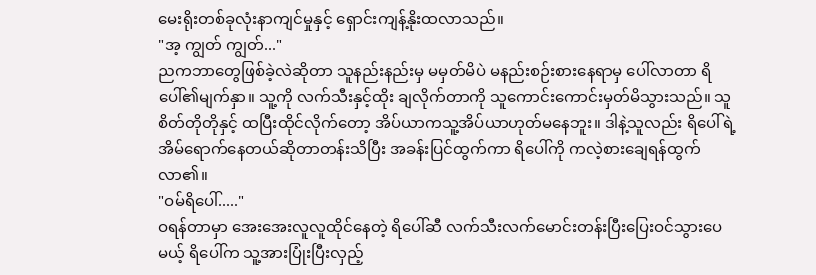မေးရိုးတစ်ခုလုံးနာကျင်မှုနှင့် ရှောင်းကျန့်နိုးထလာသည်။
"အ့ ကျွတ် ကျွတ်..."
ညကဘာတွေဖြစ်ခဲ့လဲဆိုတာ သူနည်းနည်းမှ မမှတ်မိပဲ မနည်းစဉ်းစားနေရာမှ ပေါ်လာတာ ရိပေါ်၏မျက်နှာ။ သူ့ကို လက်သီးနှင့်ထိုး ချလိုက်တာကို သူကောင်းကောင်းမှတ်မိသွားသည်။ သူစိတ်တိုတိုနှင့် ထပြီးထိုင်လိုက်တော့ အိပ်ယာကသူ့အိပ်ယာဟုတ်မနေဘူး။ ဒါနဲ့သူလည်း ရိပေါ်ရဲ့အိမ်ရောက်နေတယ်ဆိုတာတန်းသိပြီး အခန်းပြင်ထွက်ကာ ရိပေါ်ကို ကလဲ့စားချေရန်ထွက်လာ၏။
"ဝမ်ရိပေါ်....."
ဝရန်တာမှာ အေးအေးလူလူထိုင်နေတဲ့ ရိပေါ်ဆီ လက်သီးလက်မောင်းတန်းပြီးပြေးဝင်သွားပေမယ့် ရိပေါ်က သူ့အားပြုံးပြီးလှည့်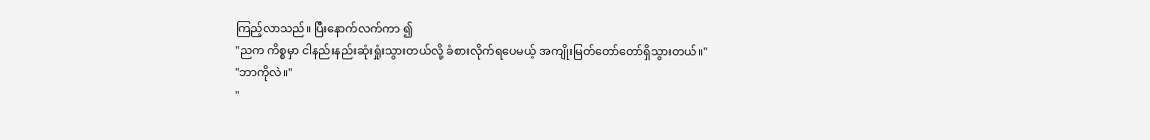ကြည့်လာသည်။ ပြီးနောက်လက်ကာ ၍
"ညက ကိစ္စမှာ ငါနည်းနည်းဆုံးရှုံးသွားတယ်လို့ ခံစားလိုက်ရပေမယ့် အကျိုးမြတ်တော်တော်ရှိသွားတယ်။"
"ဘာကိုလဲ။"
"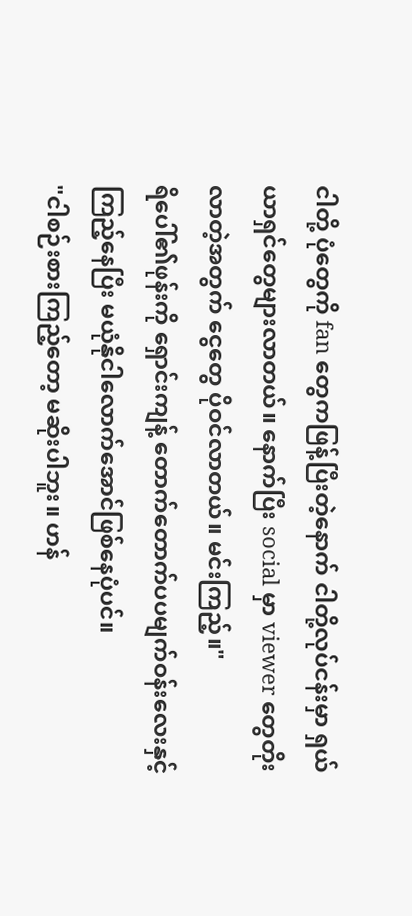ငါတို့ ပုံတွေကို fan တွေကဖြန့်ပြီးတဲ့နောက် ငါတို့လုပ်ငန်းမှာ ရှယ်ယာရှင်တွေများလာတယ်။ နောက်ပြီး social မှာ viewer တွေတိုးလာတဲ့အတွက် ငွေတွေ ပိုဝင်လာတယ်။ မင်းကြည့်။"
ရိပေါ်၏ဖုန်းကို ရှောင်းကျန့် တောက်တောက်ပပမျက်ဝန်းလေးနှင့်ကြည့်နေပြီး မယုံနိုငါလောက်အောင်ဖြစ်နေပုံပင်။
"ငါစဉ်းစားကြည့်တော့ မဆိုးပါဘူး။ ဟန်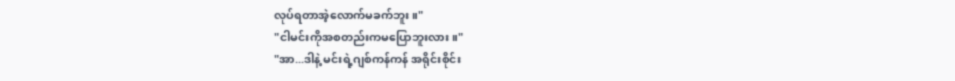လုပ်ရတာအဲ့လောက်မခက်ဘူး။"
"ငါမင်းကိုအစတည်းကမပြောဘူးလား။"
"အာ...ဒါနဲ့ မင်းရဲ့ဂျစ်ကန်ကန် အရိုင်းစိုင်း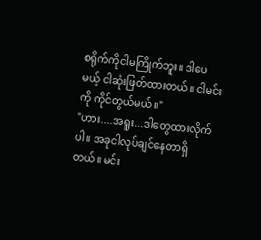စရိုက်ကိုငါမကြိုက်ဘူး။ ဒါပေမယ့် ငါဆုံးဖြတ်ထားတယ်။ ငါမင်းကို ကိုင်တွယ်မယ်။"
"ဟား....အရူး...ဒါတွေထားလိုက်ပါ။ အခုငါလုပ်ချင်နေတာရှိတယ်။ မင်း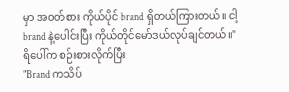မှာ အဝတ်စား ကိုယ်ပိုင် brand ရှိတယ်ကြားတယ်။ ငါ့ brand နဲ့ပေါင်းပြီး ကိုယ်တိုင်မော်ဒယ်လုပ်ချင်တယ်။"
ရိပေါ်က စဉ်းစားလိုက်ပြီး
"Brand ကသိပ်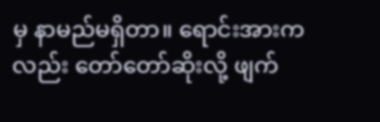မှ နာမည်မရှိတာ။ ရောင်းအားကလည်း တော်တော်ဆိုးလို့ ဖျက်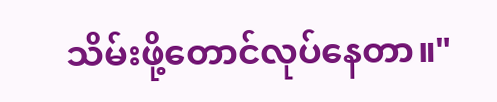သိမ်းဖို့တောင်လုပ်နေတာ။"